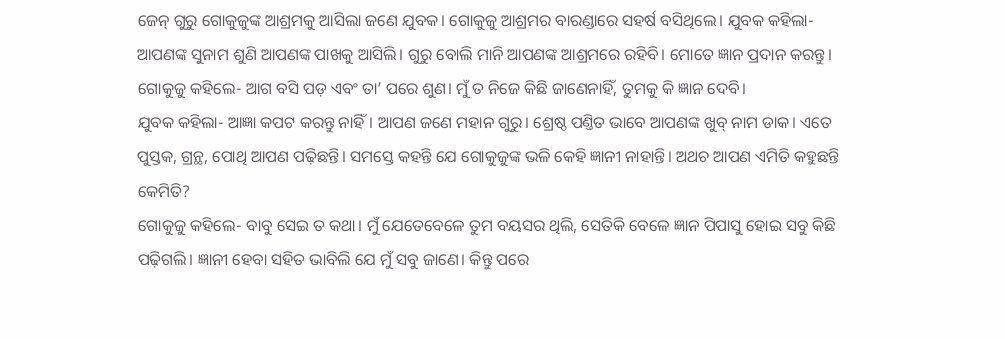ଜେନ୍‌ ଗୁରୁ ଗୋକୁଜୁଙ୍କ ଆଶ୍ରମକୁ ଆସିଲା ଜଣେ ଯୁବକ। ଗୋକୁଜୁ ଆଶ୍ରମର ବାରଣ୍ଡାରେ ସହର୍ଷ ବସିଥିଲେ। ଯୁବକ କହିଲା- ଆପଣଙ୍କ ସୁନାମ ଶୁଣି ଆପଣଙ୍କ ପାଖକୁ ଆସିଲି। ଗୁରୁ ବୋଲି ମାନି ଆପଣଙ୍କ ଆଶ୍ରମରେ ରହିବି। ମୋତେ ଜ୍ଞାନ ପ୍ରଦାନ କରନ୍ତୁ।
ଗୋକୁଜୁ କହିଲେ- ଆଗ ବସି ପଡ଼ ଏବଂ ତା’ ପରେ ଶୁଣ। ମୁଁ ତ ନିଜେ କିଛି ଜାଣେନାହିଁ, ତୁମକୁ କି ଜ୍ଞାନ ଦେବି।
ଯୁବକ କହିଲା- ଆଜ୍ଞା କପଟ କରନ୍ତୁ ନାହିଁ। ଆପଣ ଜଣେ ମହାନ ଗୁରୁ। ଶ୍ରେଷ୍ଠ ପଣ୍ତିତ ଭାବେ ଆପଣଙ୍କ ଖୁବ୍‌ ନାମ ଡାକ। ଏତେ ପୁସ୍ତକ, ଗ୍ରନ୍ଥ, ପୋଥି ଆପଣ ପଢ଼ିଛନ୍ତି। ସମସ୍ତେ କହନ୍ତି ଯେ ଗୋକୁଜୁଙ୍କ ଭଳି କେହି ଜ୍ଞାନୀ ନାହାନ୍ତି। ଅଥଚ ଆପଣ ଏମିତି କହୁଛନ୍ତି କେମିତି?
ଗୋକୁଜୁ କହିଲେ- ବାବୁ ସେଇ ତ କଥା। ମୁଁ ଯେତେବେଳେ ତୁମ ବୟସର ଥିଲି, ସେତିକି ବେଳେ ଜ୍ଞାନ ପିପାସୁ ହୋଇ ସବୁ କିଛି ପଢ଼ିଗଲି। ଜ୍ଞାନୀ ହେବା ସହିତ ଭାବିଲି ଯେ ମୁଁ ସବୁ ଜାଣେ। କିନ୍ତୁ ପରେ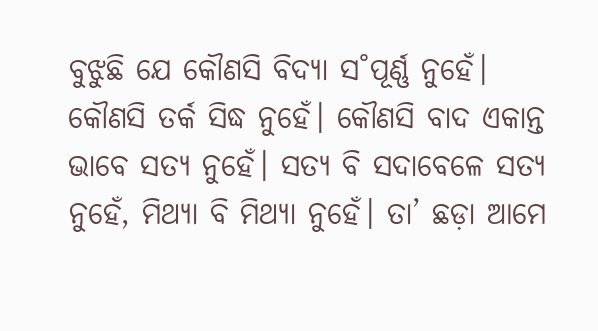ବୁଝୁଛି ଯେ କୌଣସି ବିଦ୍ୟା ସ˚ପୂର୍ଣ୍ଣ ନୁହେଁ। କୌଣସି ତର୍କ ସିଦ୍ଧ ନୁହେଁ। କୌଣସି ବାଦ ଏକାନ୍ତ ଭାବେ ସତ୍ୟ ନୁହେଁ। ସତ୍ୟ ବି ସଦାବେଳେ ସତ୍ୟ ନୁହେଁ, ମିଥ୍ୟା ବି ମିଥ୍ୟା ନୁହେଁ। ତା’ ଛଡ଼ା ଆମେ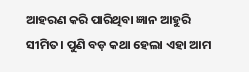ଆହରଣ କରି ପାରିଥିବା ଜ୍ଞାନ ଆହୁରି ସୀମିତ। ପୁଣି ବଡ଼ କଥା ହେଲା ଏହା ଆମ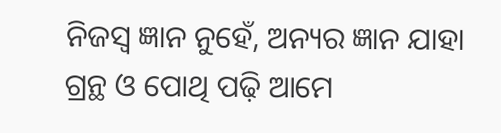ନିଜସ୍ବ ଜ୍ଞାନ ନୁହେଁ, ଅନ୍ୟର ଜ୍ଞାନ ଯାହା ଗ୍ରନ୍ଥ ଓ ପୋଥି ପଢ଼ି ଆମେ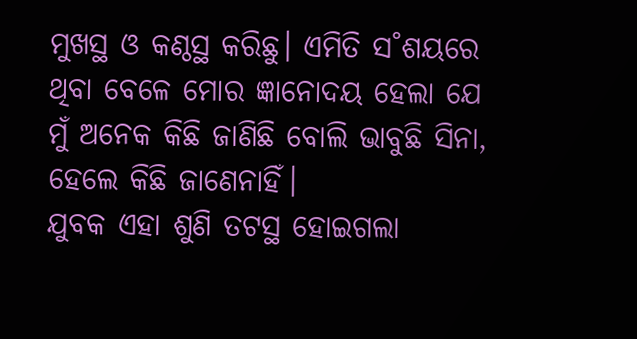ମୁଖସ୍ଥ ଓ କଣ୍ଠସ୍ଥ କରିଛୁ। ଏମିତି ସ˚ଶୟରେ ଥିବା‌ ବେଳେ ମୋର ଜ୍ଞାନୋଦୟ ହେଲା ଯେ ମୁଁ ଅନେକ କିଛି ଜାଣିଛି ବୋଲି ଭାବୁଛି ସିନା, ହେଲେ କିଛି ଜାଣେନାହିଁ।
ଯୁବକ ଏହା ଶୁଣି ତଟସ୍ଥ ହୋଇଗଲା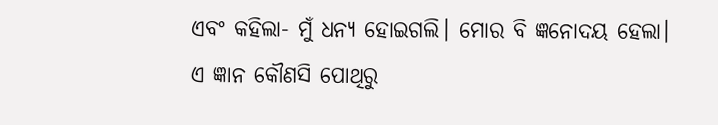ଏବଂ କହିଲା- ମୁଁ ଧନ୍ୟ ହୋଇଗଲି। ମୋର ବି ଜ୍ଞନୋଦୟ ହେଲା। ଏ ଜ୍ଞାନ କୌଣସି ପୋଥିରୁ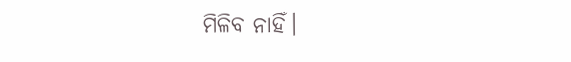ମିଳିବ ନାହିଁ।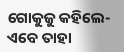ଗୋକୁଜୁ କହିଲେ- ଏବେ ତାହା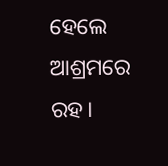ହେଲେ ଆଶ୍ରମରେ ରହ।